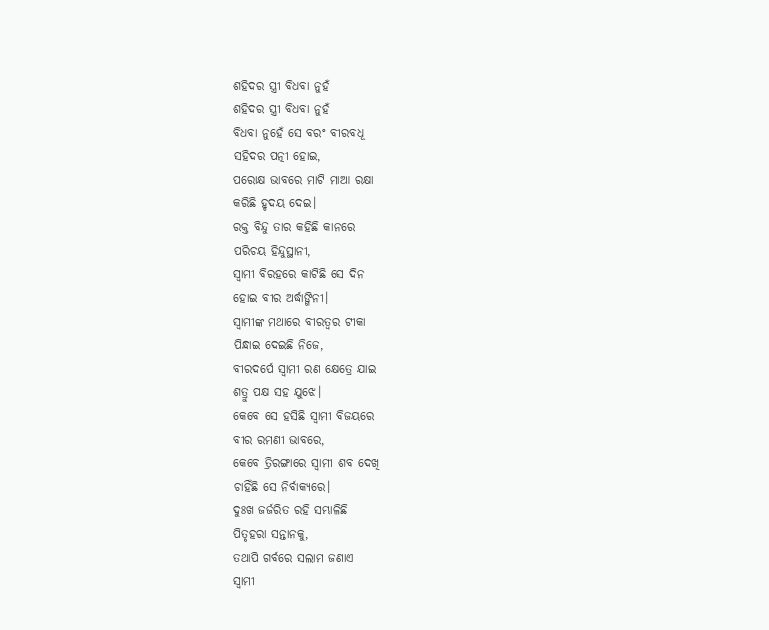ଶହିଦର ସ୍ତ୍ରୀ ବିଧବା ନୁହଁ
ଶହିଦର ସ୍ତ୍ରୀ ବିଧବା ନୁହଁ
ବିଧବା ନୁହେଁ ସେ ବରଂ ବୀରବଧୂ
ସହିଦର ପତ୍ନୀ ହୋଇ,
ପରୋକ୍ଷ ଭାବରେ ମାଟି ମାଆ ରକ୍ଷା
କରିଛି ହୃଦୟ ଦେଇ।
ରକ୍ତ ବିନ୍ଦୁ ତାର କହିଛି କାନରେ
ପରିଚୟ ହିନ୍ଦୁସ୍ଥାନୀ,
ସ୍ବାମୀ ବିରହରେ କାଟିଛି ସେ ଦିନ
ହୋଇ ବୀର ଅର୍ଦ୍ଧାଙ୍ଗିନୀ।
ସ୍ବାମୀଙ୍କ ମଥାରେ ବୀରତ୍ୱର ଟୀକା
ପିନ୍ଧାଇ ଦେଇଛି ନିଜେ,
ବୀରଦର୍ପେ ସ୍ୱାମୀ ରଣ କ୍ଷେତ୍ରେ ଯାଇ
ଶତ୍ରୁ ପକ୍ଷ ସହ ଯୁଝେ।
କେବେ ସେ ହସିଛି ସ୍ବାମୀ ବିଜୟରେ
ବୀର ରମଣୀ ଭାବରେ,
କେବେ ତ୍ରିରଙ୍ଗାରେ ସ୍ବାମୀ ଶବ ଦେଖି
ଚାହିଁଛି ସେ ନିର୍ବାକ୍ୟରେ।
ଦୁଃଖ ଜର୍ଜରିତ ରହି ସମ୍ଭାଳିଛି
ପିତୃହରା ସନ୍ତାନକୁ,
ତଥାପି ଗର୍ବରେ ସଲାମ ଜଣାଏ
ସ୍ବାମୀ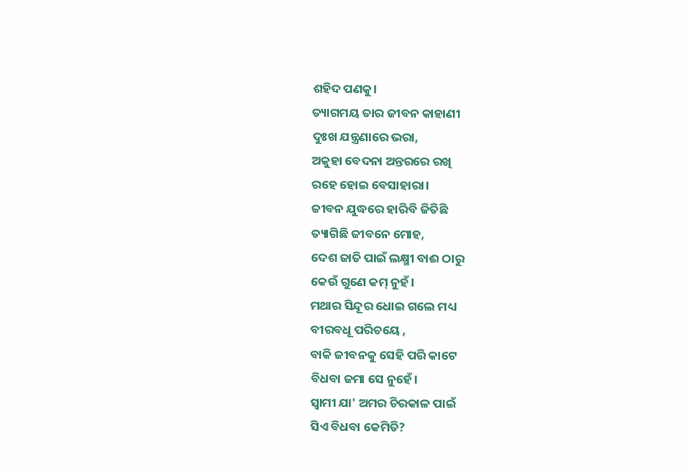ଶହିଦ ପଣକୁ।
ତ୍ୟାଗମୟ ତାର ଜୀବନ କାହାଣୀ
ଦୁଃଖ ଯନ୍ତ୍ରଣାରେ ଭରା,
ଅକୁହା ବେଦନା ଅନ୍ତରରେ ରଖି
ରହେ ହୋଇ ବେସାହାରା।
ଜୀବନ ଯୁଦ୍ଧରେ ହାରିବି ଜିତିଛି
ତ୍ୟାଗିଛି ଜୀବନେ ମୋହ,
ଦେଶ ଜାତି ପାଇଁ ଲକ୍ଷ୍ମୀ ବାଈ ଠାରୁ
କେଉଁ ଗୁଣେ କମ୍ ନୁହଁ।
ମଥାର ସିନ୍ଦୂର ଧୋଇ ଗଲେ ମଧ୍ୟ
ବୀରବଧୂ ପରିଚୟେ ,
ବାକି ଜୀବନକୁ ସେହି ପରି କାଟେ
ବିଧବା ଜମା ସେ ନୁହେଁ।
ସ୍ବାମୀ ଯା' ଅମର ଚିରକାଳ ପାଇଁ
ସିଏ ବିଧବା କେମିତି?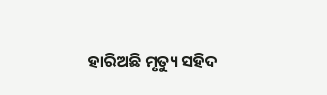ହାରିଅଛି ମୃତ୍ୟୁ ସହିଦ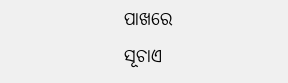ପାଖରେ
ସୂଚାଏ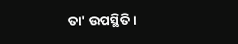ତା' ଉପସ୍ଥିତି।